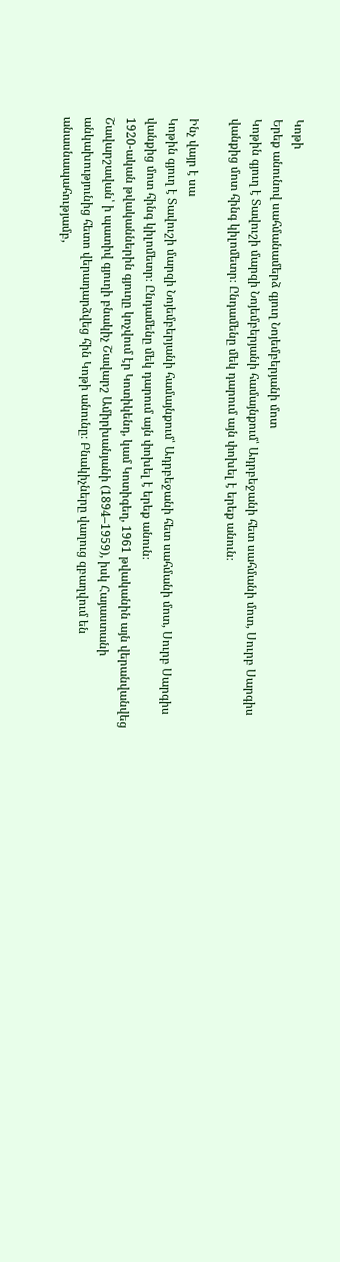Կոթի
Երեք անունով սահմանամերձ գյուղ Նոյեմբերյանի մոտ
Կոթին գյուղ է Տավուշի մարզի Նոյեմբերյանի համայնքում՝ Ադրբեջանի հետ սահմանի մոտ, Սուրբ Սարգիս վանքից մոտ հինգ կիլոմետր։ Ընդամենը մեկ դարում այն փոխել է երեք անուն։

Ինչ վայր է սա
Կոթին գյուղ է Տավուշի մարզի Նոյեմբերյանի համայնքում՝ Ադրբեջանի հետ սահմանի մոտ, Սուրբ Սարգիս վանքից մոտ հինգ կիլոմետր։ Ընդամենը մեկ դարում այն փոխել է երեք անուն։
1920-ական թվականներին գյուղը կոչվում էր Կոտիկենդ, կամ Կոտիգեղ, 1961 թվականին այն վերանվանվեց Շավարշավան՝ ի պատիվ գյուղի բնակիչ Շավարշ Ամիրխանյանի (1894–1959), իսկ Հայաստանի անկախությունից հետո վերադարձվեց հին Կոթի անունը։ Բնակիչները վաղուց զբաղվում են անասնապահությամբ,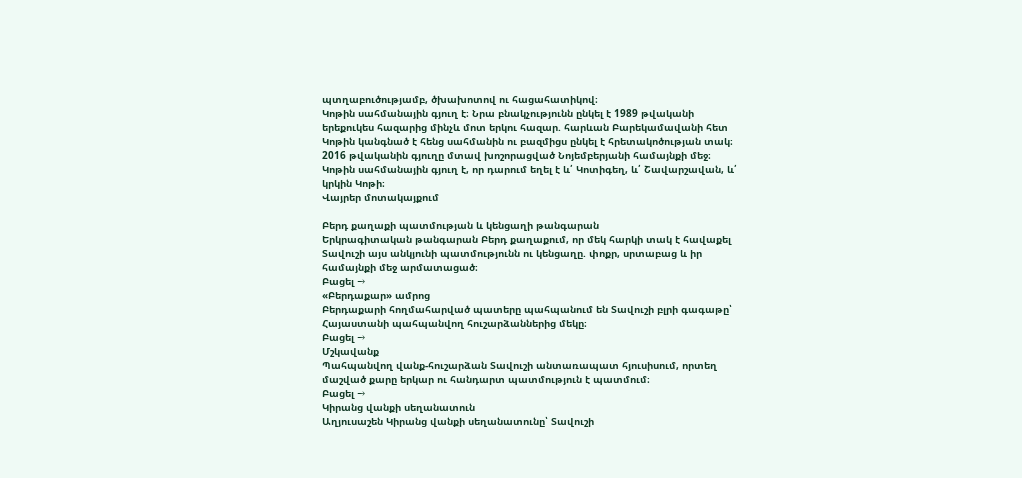պտղաբուծությամբ, ծխախոտով ու հացահատիկով։
Կոթին սահմանային գյուղ է։ Նրա բնակչությունն ընկել է 1989 թվականի երեքուկես հազարից մինչև մոտ երկու հազար. հարևան Բարեկամավանի հետ Կոթին կանգնած է հենց սահմանին ու բազմիցս ընկել է հրետակոծության տակ։ 2016 թվականին գյուղը մտավ խոշորացված Նոյեմբերյանի համայնքի մեջ։
Կոթին սահմանային գյուղ է, որ դարում եղել է և՛ Կոտիգեղ, և՛ Շավարշավան, և՛ կրկին Կոթի։
Վայրեր մոտակայքում

Բերդ քաղաքի պատմության և կենցաղի թանգարան
Երկրագիտական թանգարան Բերդ քաղաքում, որ մեկ հարկի տակ է հավաքել Տավուշի այս անկյունի պատմությունն ու կենցաղը. փոքր, սրտաբաց և իր համայնքի մեջ արմատացած։
Բացել →
«Բերդաքար» ամրոց
Բերդաքարի հողմահարված պատերը պահպանում են Տավուշի բլրի գագաթը՝ Հայաստանի պահպանվող հուշարձաններից մեկը։
Բացել →
Մշկավանք
Պահպանվող վանք-հուշարձան Տավուշի անտառապատ հյուսիսում, որտեղ մաշված քարը երկար ու հանդարտ պատմություն է պատմում։
Բացել →
Կիրանց վանքի սեղանատուն
Աղյուսաշեն Կիրանց վանքի սեղանատունը՝ Տավուշի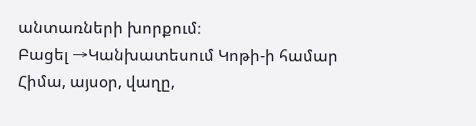անտառների խորքում։
Բացել →Կանխատեսում Կոթի-ի համար
Հիմա, այսօր, վաղը,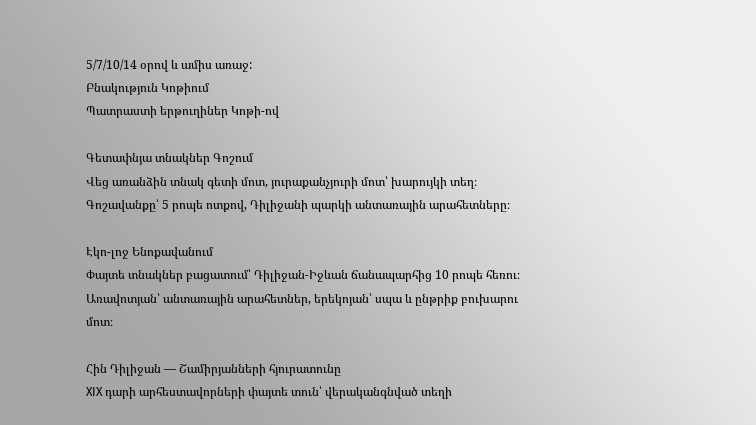5/7/10/14 օրով և ամիս առաջ:
Բնակություն Կոթիում
Պատրաստի երթուղիներ Կոթի-ով

Գետափնյա տնակներ Գոշում
Վեց առանձին տնակ գետի մոտ, յուրաքանչյուրի մոտ՝ խարույկի տեղ։ Գոշավանքը՝ 5 րոպե ոտքով, Դիլիջանի պարկի անտառային արահետները։

Էկո-լոջ Ենոքավանում
Փայտե տնակներ բացատում՝ Դիլիջան-Իջևան ճանապարհից 10 րոպե հեռու։ Առավոտյան՝ անտառային արահետներ, երեկոյան՝ սպա և ընթրիք բուխարու մոտ։

Հին Դիլիջան — Շամիրյանների հյուրատունը
XIX դարի արհեստավորների փայտե տուն՝ վերականգնված տեղի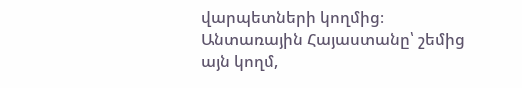վարպետների կողմից։ Անտառային Հայաստանը՝ շեմից այն կողմ,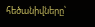հեծանիվները՝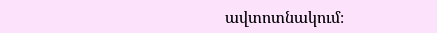ավտոտնակում։